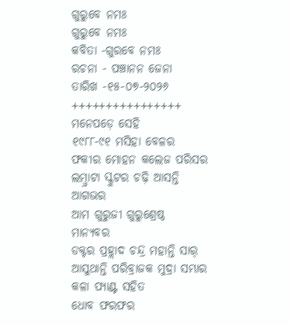ଗୁରୁବେ ନମଃ
ଗୁରୁବେ ନମଃ
କବିତା -ଗୁରବେ ନମଃ
ରଚନା - ପଞ୍ଚାନନ ଜେନା
ତାରିଖ -୧୫-୦୭-୨୦୨୬
++++++++++++++++
ମନେପଡ଼େ ସେହି
୧୯୮୮-୯୧ ମସିହା ବେଳର
ଫକୀର ମୋହନ କଲେଜ ପରିସର
ଲମ୍ବ୍ରାଟା ସ୍କୁଟର ଚଢ଼ି ଆସନ୍ତି ଆଗଭର
ଆମ ଗୁରୁଜୀ ଗୁରୁଶ୍ରେଷ୍ଠ ମାନ୍ୟବର
ଡକ୍ଟର ପ୍ରହ୍ଲାଦ ଚନ୍ଦ୍ର ମହାନ୍ତି ସାର୍
ଆସୁଥାନ୍ତି ପରିବ୍ରାଜକ ମୁଦ୍ରା ସମ୍ଭାର
କଳା ପ୍ୟାଣ୍ଟ ସହିତ
ଧୋବ ଫରଫର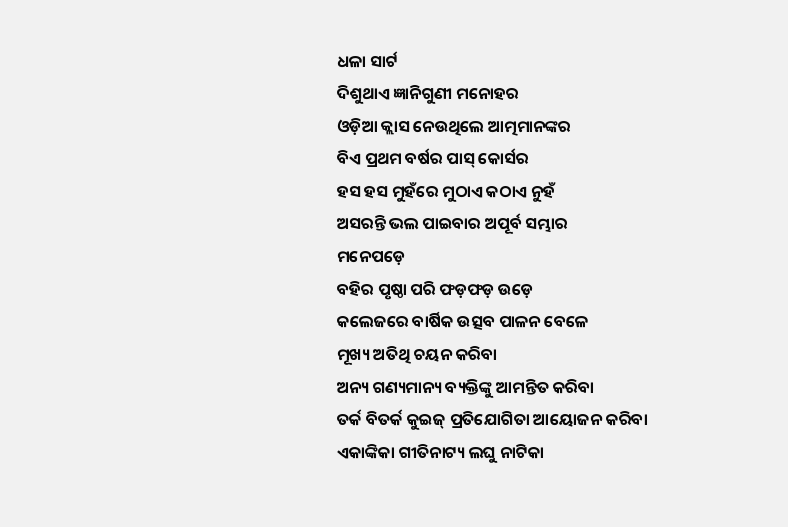ଧଳା ସାର୍ଟ
ଦିଶୁଥାଏ ଜ୍ଞାନିଗୁଣୀ ମନୋହର
ଓଡ଼ିଆ କ୍ଲାସ ନେଉଥିଲେ ଆତ୍ମମାନଙ୍କର
ବିଏ ପ୍ରଥମ ବର୍ଷର ପାସ୍ କୋର୍ସର
ହସ ହସ ମୁହଁରେ ମୁଠାଏ କଠାଏ ନୁହଁ
ଅସରନ୍ତି ଭଲ ପାଇବାର ଅପୂର୍ବ ସମ୍ଭାର
ମନେପଡ଼େ
ବହିର ପୃଷ୍ଠା ପରି ଫଡ଼ଫଡ଼ ଉଡ଼େ
କଲେଜରେ ବାର୍ଷିକ ଉତ୍ସବ ପାଳନ ବେଳେ
ମୂଖ୍ୟ ଅତିଥି ଚୟନ କରିବା
ଅନ୍ୟ ଗଣ୍ୟମାନ୍ୟ ବ୍ୟକ୍ତିଙ୍କୁ ଆମନ୍ତିତ କରିବା
ତର୍କ ବିତର୍କ କୁଇଜ୍ ପ୍ରତିଯୋଗିତା ଆୟୋଜନ କରିବା
ଏକାଙ୍କିକା ଗୀତିନାଟ୍ୟ ଲଘୁ ନାଟିକା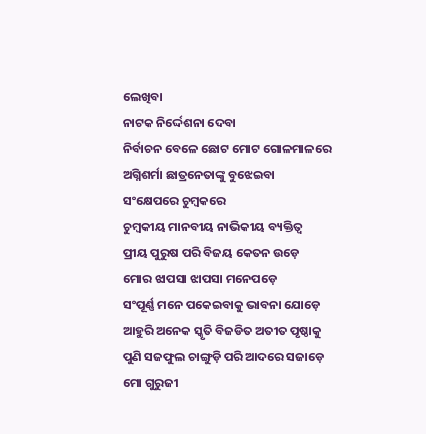ଲେଖିବା
ନାଟକ ନିର୍ଦ୍ଦେଶନା ଦେବା
ନିର୍ବାଚନ ବେଳେ ଛୋଟ ମୋଟ ଗୋଳମାଳରେ
ଅଗ୍ନିଶର୍ମା ଛାତ୍ରନେତାଙ୍କୁ ବୁଝେଇବା
ସଂକ୍ଷେପରେ ଚୁମ୍ବକରେ
ଚୁମ୍ବକୀୟ ମାନବୀୟ ନାଭିକୀୟ ବ୍ୟକ୍ତିତ୍ବ
ପ୍ରୀୟ ପୁରୁଷ ପରି ବିଜୟ କେତନ ଉଡ଼େ
ମୋର ଝାପସା ଝାପସା ମନେପଡ଼େ
ସଂପୂର୍ଣ୍ଣ ମନେ ପକେଇବାକୁ ଭାବନା ଯୋଡ଼େ
ଆହୁରି ଅନେକ ସ୍କୃତି ବିଜଡିତ ଅତୀତ ପୃଷ୍ଠାକୁ
ପୁଣି ସଜଫୁଲ ଚାଙ୍ଗୁଡ଼ି ପରି ଆଦରେ ସଜାଡ଼େ
ମୋ ଗୁରୁଜୀ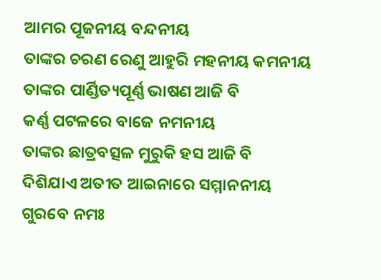ଆମର ପୂଜନୀୟ ବନ୍ଦନୀୟ
ତାଙ୍କର ଚରଣ ରେଣୁ ଆହୁରି ମହନୀୟ କମନୀୟ
ତାଙ୍କର ପାର୍ଣ୍ଡିତ୍ୟପୂର୍ଣ୍ଣ ଭାଷଣ ଆଜି ବି
କର୍ଣ୍ଣ ପଟଳରେ ବାଜେ ନମନୀୟ
ତାଙ୍କର ଛାତ୍ରବତ୍ସଳ ମୁରୁକି ହସ ଆଜି ବି
ଦିଶିଯାଏ ଅତୀତ ଆଇନାରେ ସମ୍ମାନନୀୟ
ଗୁରବେ ନମଃ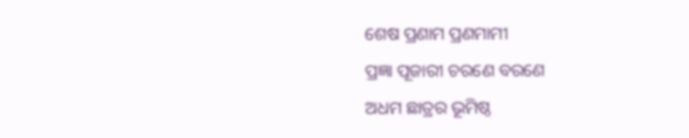ଶେଷ ପ୍ରଣାମ ପ୍ରଣମାମୀ
ପ୍ରଜ୍ଞା ପୂଜାରୀ ଚରଣେ ବରଣେ
ଅଧମ ଛାତ୍ରର ଭୂମିଷ୍ଠ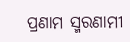ପ୍ରଣାମ ସ୍ମରଣାମୀ